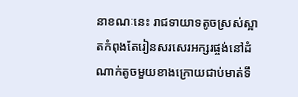នាខណៈនេះ រាជទាយាទតូចស្រស់ស្អាតកំពុងតែរៀនសរសេរអក្សរផ្ចង់នៅដំណាក់តូចមួយខាងក្រោយជាប់មាត់ទឹ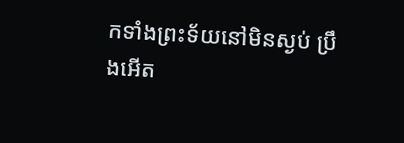កទាំងព្រះទ័យនៅមិនស្ងប់ ប្រឹងអើត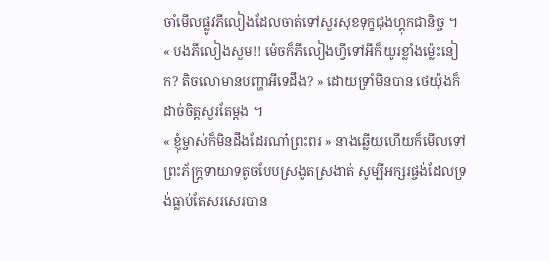ចាំមើលផ្លូវភីលៀងដែលចាត់ទៅសួរសុខទុក្ខជុងហ្គុកជានិច្ច ។
« បងភីលៀងសួម!! ម៉េចក៏ភីលៀងហ្វីទៅអីក៏យូរខ្លាំងម្ល៉េះនៀក? តិចលោមានបញ្ហាអីទេដឹង? » ដោយទ្រាំមិនបាន ថេយ៉ុងក៏ដាច់ចិត្តសួរតែម្ដង ។
« ខ្ញុំម្ចាស់ក៏មិនដឹងដែរណា៎ព្រះពរ » នាងឆ្លើយហើយក៏មើលទៅព្រះភ័ក្ត្រទាយាទតូចបែបស្រងូតស្រងាត់ សូម្បីអក្សរផ្ចង់ដែលទ្រង់ធ្លាប់តែសរសេរបាន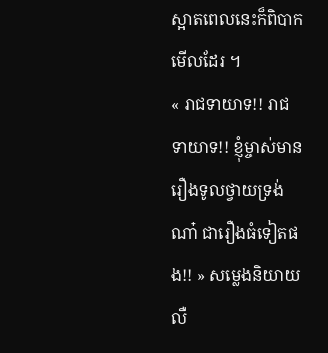ស្អាតពេលនេះក៏ពិបាកមើលដែរ ។
« រាជទាយាទ!! រាជទាយាទ!! ខ្ញុំម្ចាស់មានរឿងទូលថ្វាយទ្រង់ណា៎ ជារឿងធំទៀតផង!! » សម្លេងនិយាយលឺ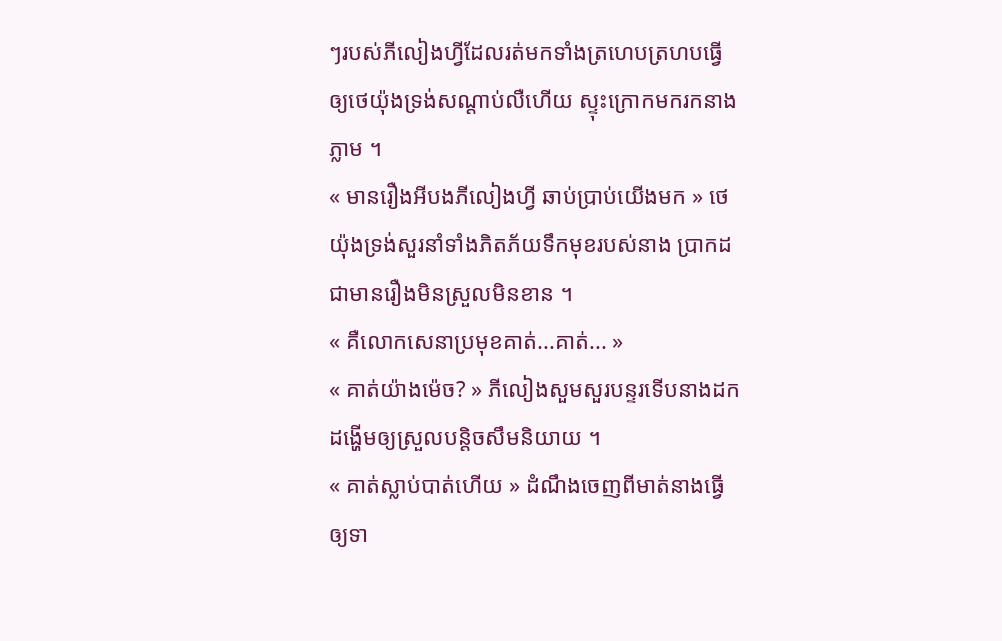ៗរបស់ភីលៀងហ្វីដែលរត់មកទាំងត្រហេបត្រហបធ្វើឲ្យថេយ៉ុងទ្រង់សណ្ដាប់លឺហើយ ស្ទុះក្រោកមករកនាងភ្លាម ។
« មានរឿងអីបងភីលៀងហ្វី ឆាប់ប្រាប់យើងមក » ថេយ៉ុងទ្រង់សួរនាំទាំងភិតភ័យទឹកមុខរបស់នាង ប្រាកដជាមានរឿងមិនស្រួលមិនខាន ។
« គឺលោកសេនាប្រមុខគាត់...គាត់... »
« គាត់យ៉ាងម៉េច? » ភីលៀងសួមសួរបន្ទរទើបនាងដកដង្ហើមឲ្យស្រួលបន្តិចសឹមនិយាយ ។
« គាត់ស្លាប់បាត់ហើយ » ដំណឹងចេញពីមាត់នាងធ្វើឲ្យទា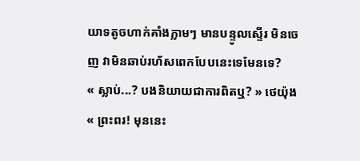យាទតូចហាក់គាំងភ្លាមៗ មានបន្ទូលស្ទើរ មិនចេញ វាមិនឆាប់រហ័សពេកបែបនេះទេមែនទេ?
« ស្លាប់...? បងនិយាយជាការពិតឬ? » ថេយ៉ុង
« ព្រះពរ! មុននេះ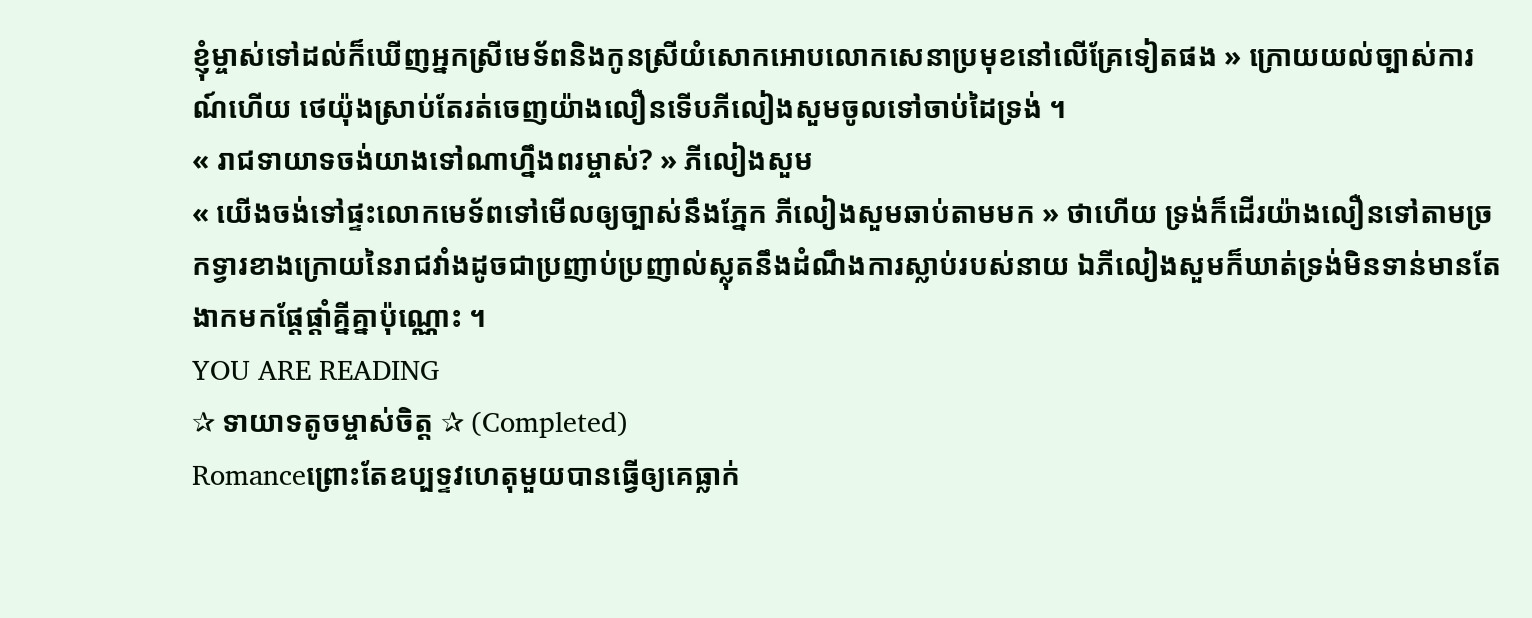ខ្ញុំម្ចាស់ទៅដល់ក៏ឃើញអ្នកស្រីមេទ័ពនិងកូនស្រីយំសោកអោបលោកសេនាប្រមុខនៅលើគ្រែទៀតផង » ក្រោយយល់ច្បាស់ការណ៍ហើយ ថេយ៉ុងស្រាប់តែរត់ចេញយ៉ាងលឿនទើបភីលៀងសួមចូលទៅចាប់ដៃទ្រង់ ។
« រាជទាយាទចង់យាងទៅណាហ្នឹងពរម្ចាស់? » ភីលៀងសួម
« យើងចង់ទៅផ្ទះលោកមេទ័ពទៅមើលឲ្យច្បាស់នឹងភ្នែក ភីលៀងសួមឆាប់តាមមក » ថាហើយ ទ្រង់ក៏ដើរយ៉ាងលឿនទៅតាមច្រកទ្វារខាងក្រោយនៃរាជវាំងដូចជាប្រញាប់ប្រញាល់ស្លុតនឹងដំណឹងការស្លាប់របស់នាយ ឯភីលៀងសួមក៏ឃាត់ទ្រង់មិនទាន់មានតែងាកមកផ្ដែផ្ដាំគ្នីគ្នាប៉ុណ្ណោះ ។
YOU ARE READING
✰ ទាយាទតូចម្ចាស់ចិត្ត ✰ (Completed)
Romanceព្រោះតែឧប្បទ្ទវហេតុមួយបានធ្វើឲ្យគេធ្លាក់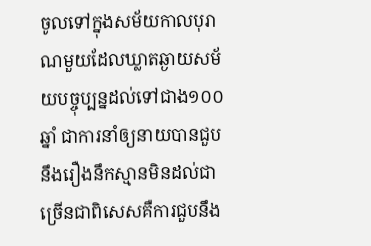ចូលទៅក្នុងសម័យកាលបុរាណមួយដែលឃ្លាតឆ្ងាយសម័យបច្ចុប្បន្នដល់ទៅជាង១០០ឆ្នាំ ជាការនាំឲ្យនាយបានជួបនឹងរឿងនឹកស្មានមិនដល់ជាច្រើនជាពិសេសគឺការជួបនឹង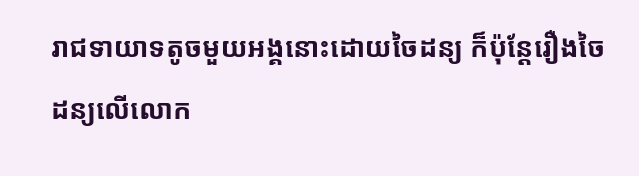រាជទាយាទតូចមួយអង្គនោះដោយចៃដន្យ ក៏ប៉ុន្តែរឿងចៃដន្យលើលោក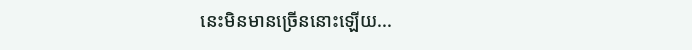នេះមិនមានច្រើននោះឡើយ...